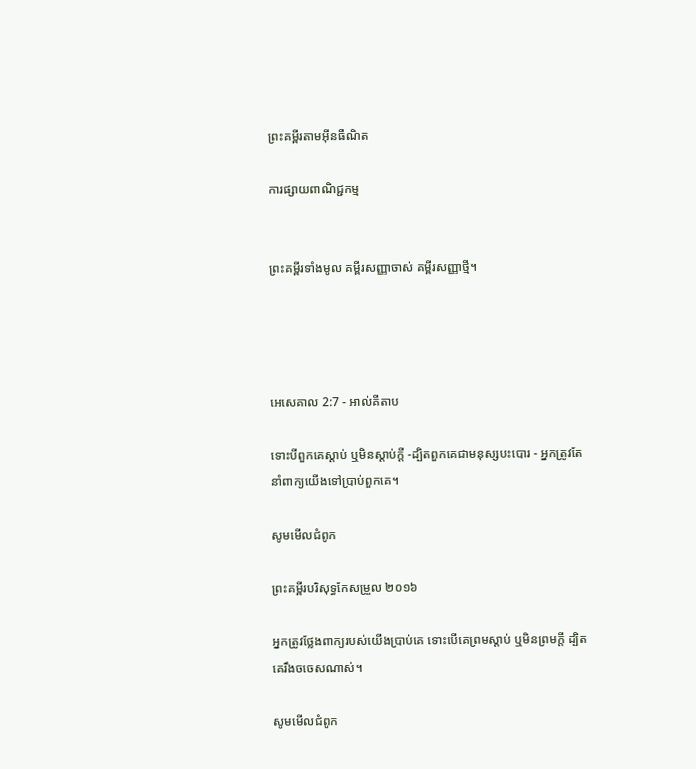ព្រះគម្ពីរតាមអ៊ីនធឺណិត

ការផ្សាយពាណិជ្ជកម្ម


ព្រះគម្ពីរទាំងមូល គម្ពីរសញ្ញាចាស់ គម្ពីរសញ្ញាថ្មី។




អេ‌សេ‌គាល 2:7 - អាល់គីតាប

ទោះបីពួកគេស្ដាប់ ឬមិនស្ដាប់ក្ដី -ដ្បិតពួកគេជាមនុស្សបះ‌បោរ - អ្នកត្រូវតែនាំពាក្យយើងទៅប្រាប់ពួកគេ។

សូមមើលជំពូក

ព្រះគម្ពីរបរិសុទ្ធកែសម្រួល ២០១៦

អ្នកត្រូវថ្លែងពាក្យរបស់យើងប្រាប់គេ ទោះបើគេព្រមស្តាប់ ឬមិនព្រមក្តី ដ្បិតគេរឹងចចេសណាស់។

សូមមើលជំពូក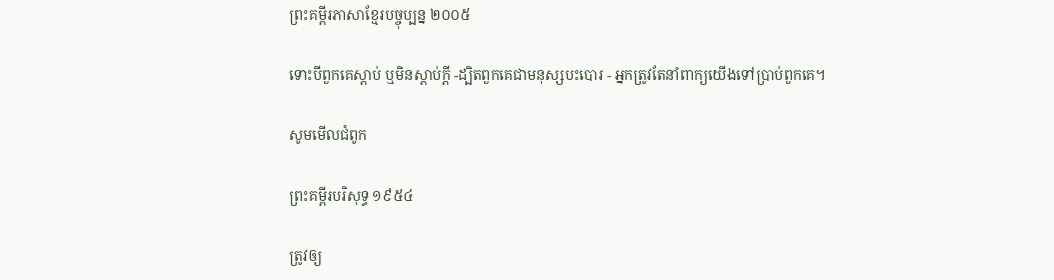ព្រះគម្ពីរភាសាខ្មែរបច្ចុប្បន្ន ២០០៥

ទោះបីពួកគេស្ដាប់ ឬមិនស្ដាប់ក្ដី -ដ្បិតពួកគេជាមនុស្សបះ‌បោរ - អ្នកត្រូវតែនាំពាក្យយើងទៅប្រាប់ពួកគេ។

សូមមើលជំពូក

ព្រះគម្ពីរបរិសុទ្ធ ១៩៥៤

ត្រូវឲ្យ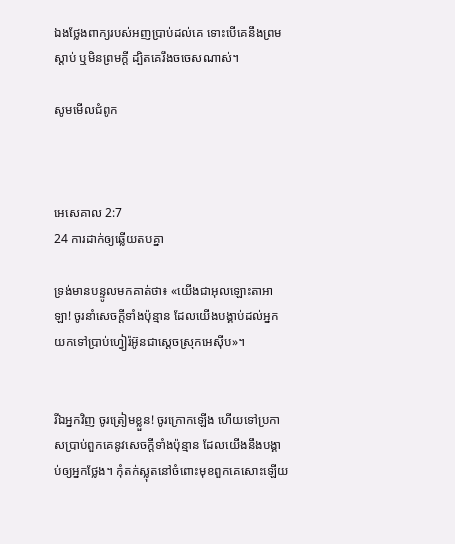ឯងថ្លែងពាក្យរបស់អញប្រាប់ដល់គេ ទោះបើគេនឹងព្រមស្តាប់ ឬមិនព្រមក្តី ដ្បិតគេរឹង‌ចចេសណាស់។

សូមមើលជំពូក



អេ‌សេ‌គាល 2:7
24 ការដាក់ឲ្យឆ្លើយតបគ្នា

ទ្រង់មានបន្ទូលមកគាត់ថា៖ «យើងជាអុលឡោះ‌តាអាឡា! ចូរនាំសេចក្តីទាំងប៉ុន្មាន ដែលយើងបង្គាប់ដល់អ្នក យកទៅប្រាប់ហ្វៀរ៉អ៊ូនជាស្តេចស្រុកអេស៊ីប»។


រីឯអ្នកវិញ ចូរត្រៀមខ្លួន! ចូរក្រោកឡើង ហើយទៅប្រកាសប្រាប់ពួកគេនូវសេចក្ដីទាំងប៉ុន្មាន ដែលយើងនឹងបង្គាប់ឲ្យអ្នកថ្លែង។ កុំតក់‌ស្លុតនៅចំពោះមុខពួកគេសោះឡើយ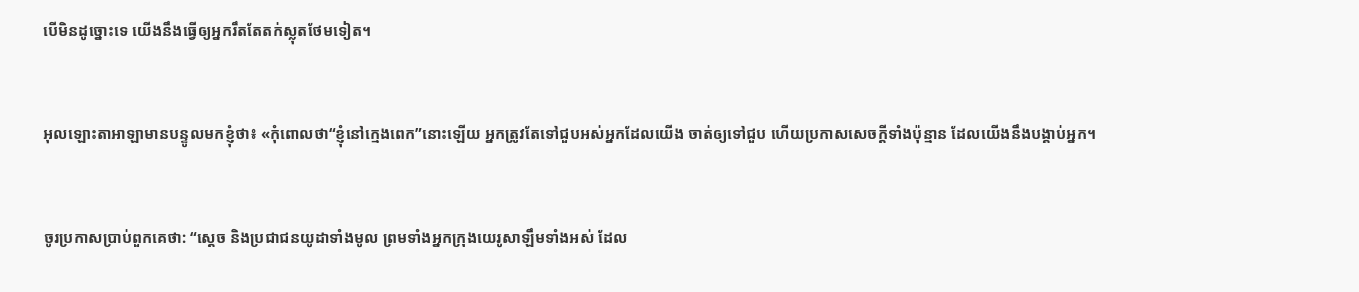បើមិនដូច្នោះទេ យើងនឹងធ្វើឲ្យអ្នករឹតតែតក់‌ស្លុតថែមទៀត។


អុលឡោះ‌តាអាឡាមានបន្ទូលមកខ្ញុំថា៖ «កុំពោលថា“ខ្ញុំនៅក្មេងពេក”នោះឡើយ អ្នកត្រូវតែទៅជួបអស់អ្នកដែលយើង ចាត់ឲ្យទៅជួប ហើយប្រកាសសេចក្ដីទាំងប៉ុន្មាន ដែលយើងនឹងបង្គាប់អ្នក។


ចូរប្រកាសប្រាប់ពួកគេថា: “ស្តេច និងប្រជា‌ជនយូដាទាំងមូល ព្រមទាំងអ្នកក្រុងយេរូ‌សាឡឹមទាំងអស់ ដែល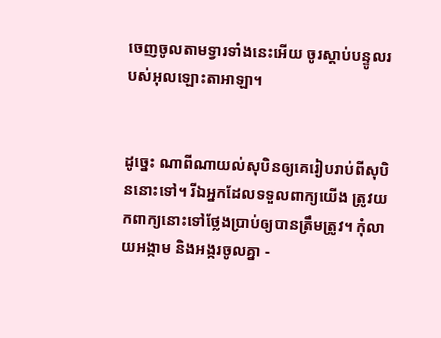ចេញចូលតាមទ្វារទាំងនេះអើយ ចូរស្ដាប់បន្ទូលរបស់អុលឡោះ‌តាអាឡា។


ដូច្នេះ ណាពីណាយល់សុបិនឲ្យគេរៀបរាប់ពីសុបិននោះទៅ។ រីឯអ្នកដែលទទួលពាក្យយើង ត្រូវយកពាក្យនោះទៅថ្លែងប្រាប់ឲ្យបានត្រឹមត្រូវ។ កុំលាយអង្កាម និងអង្ករចូលគ្នា -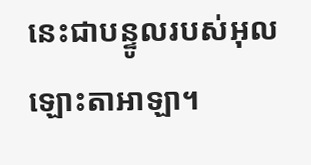នេះជាបន្ទូលរបស់អុលឡោះ‌តាអាឡា។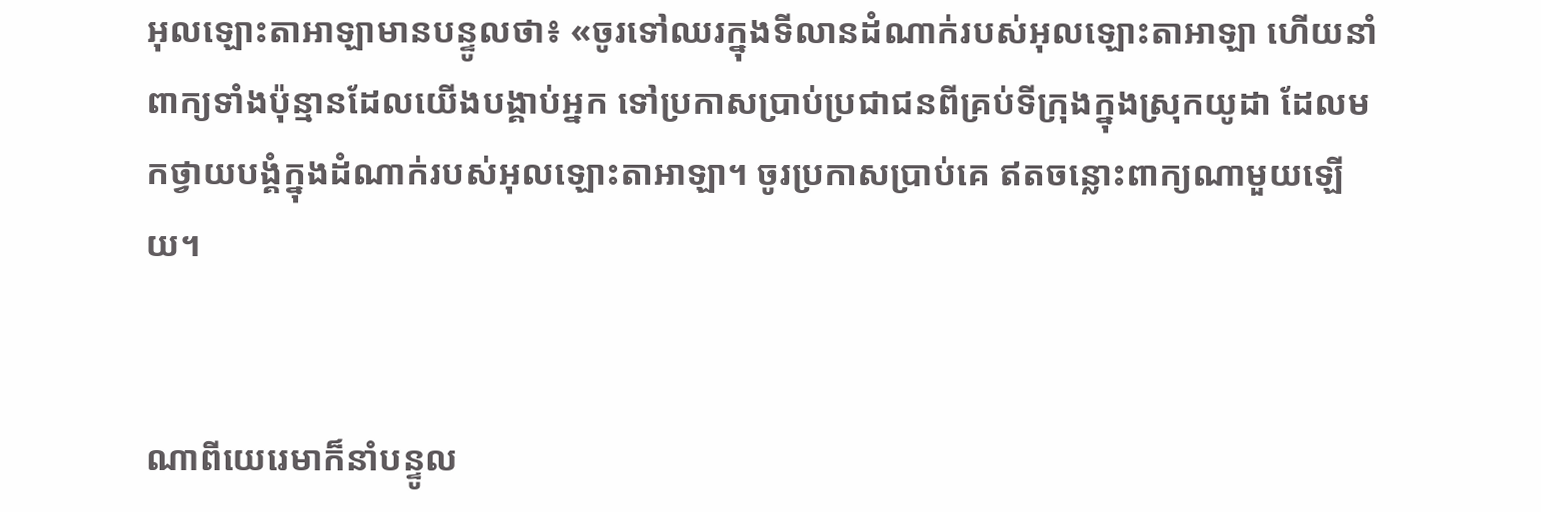អុលឡោះ‌តាអាឡាមានបន្ទូលថា៖ «ចូរទៅឈរក្នុងទី‌លានដំណាក់របស់អុលឡោះ‌តាអាឡា ហើយនាំពាក្យទាំងប៉ុន្មានដែលយើងបង្គាប់អ្នក ទៅប្រកាសប្រាប់ប្រជា‌ជនពីគ្រប់ទីក្រុងក្នុងស្រុកយូដា ដែលមកថ្វាយ‌បង្គំក្នុងដំណាក់របស់អុលឡោះ‌តាអាឡា។ ចូរប្រកាសប្រាប់គេ ឥតចន្លោះពាក្យណាមួយឡើយ។


ណាពីយេរេមាក៏នាំបន្ទូល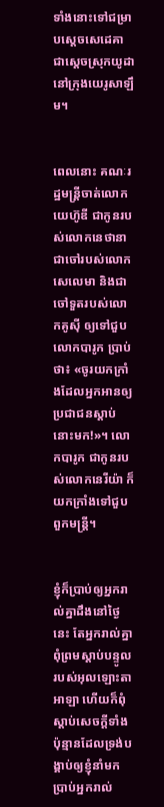ទាំងនោះទៅជម្រាបស្តេចសេដេ‌គា ជាស្ដេចស្រុកយូដា នៅក្រុងយេរូ‌សាឡឹម។


ពេលនោះ គណៈរដ្ឋ‌មន្ត្រីចាត់លោកយេហ៊ូ‌ឌី ជាកូនរបស់លោកនេថា‌នា ជាចៅរបស់លោកសេលេ‌មា និងជាចៅ‌ទួតរបស់លោកគូស៊ី ឲ្យទៅជួបលោកបារូក ប្រាប់ថា៖ «ចូរយកក្រាំងដែលអ្នកអានឲ្យប្រជា‌ជនស្ដាប់នោះមក!»។ លោកបារូក ជាកូនរបស់លោកនេរី‌យ៉ា ក៏យកក្រាំងទៅជួបពួកមន្ត្រី។


ខ្ញុំក៏ប្រាប់ឲ្យអ្នករាល់គ្នាដឹងនៅថ្ងៃនេះ តែអ្នករាល់គ្នាពុំព្រមស្ដាប់បន្ទូលរបស់អុលឡោះ‌តាអាឡា ហើយក៏ពុំស្ដាប់សេចក្ដីទាំងប៉ុន្មានដែលទ្រង់បង្គាប់ឲ្យខ្ញុំនាំមកប្រាប់អ្នករាល់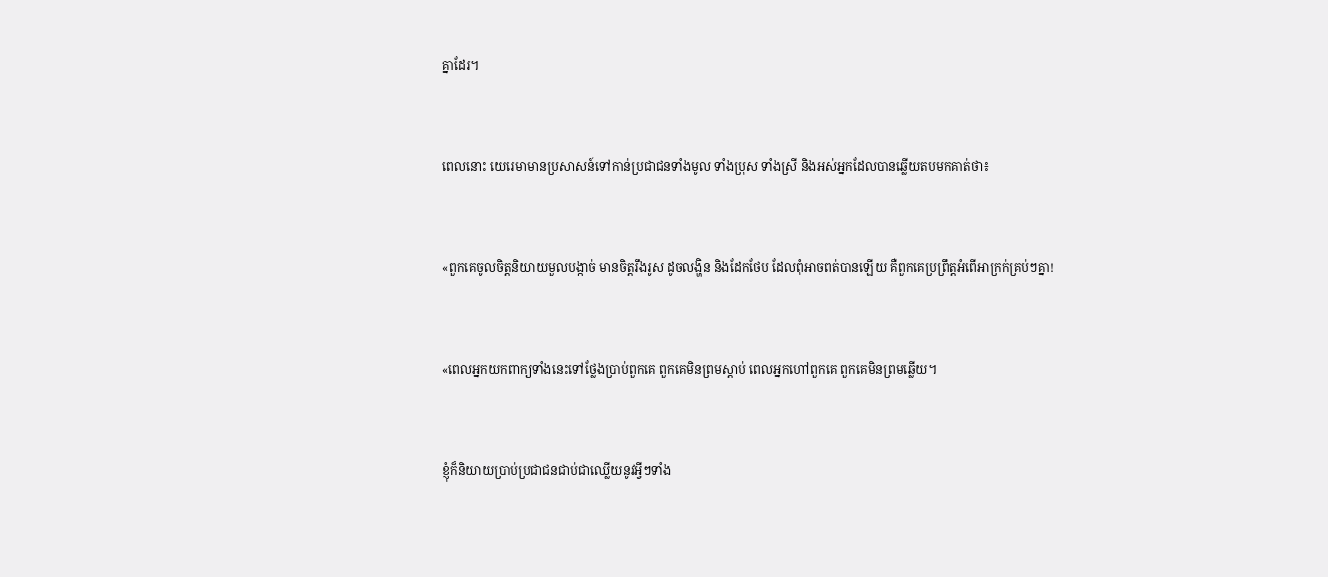គ្នាដែរ។


ពេលនោះ យេរេមាមានប្រសាសន៍ទៅកាន់ប្រជា‌ជនទាំងមូល ទាំងប្រុស ទាំងស្រី និងអស់អ្នកដែលបានឆ្លើយតបមកគាត់ថា៖


«ពួកគេចូលចិត្តនិយាយមួលបង្កាច់ មានចិត្តរឹង‌រូស ដូចលង្ហិន និងដែក‌ថែប ដែលពុំអាចពត់បានឡើយ គឺពួកគេប្រព្រឹត្តអំពើអាក្រក់គ្រប់ៗគ្នា!


«ពេលអ្នកយកពាក្យទាំងនេះទៅថ្លែងប្រាប់ពួកគេ ពួកគេមិនព្រមស្ដាប់ ពេលអ្នកហៅពួកគេ ពួកគេមិនព្រមឆ្លើយ។


ខ្ញុំក៏និយាយប្រាប់ប្រជា‌ជនជាប់ជាឈ្លើយនូវអ្វីៗទាំង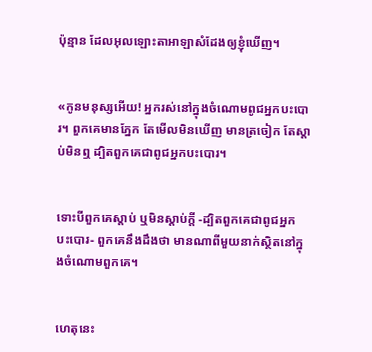ប៉ុន្មាន ដែលអុលឡោះ‌តាអាឡាសំដែងឲ្យខ្ញុំឃើញ។


«កូនមនុស្សអើយ! អ្នករស់នៅក្នុងចំណោមពូជអ្នកបះ‌បោរ។ ពួកគេមានភ្នែក តែមើលមិនឃើញ មានត្រចៀក តែស្ដាប់មិនឮ ដ្បិតពួកគេជាពូជអ្នកបះ‌បោរ។


ទោះបីពួកគេស្ដាប់ ឬមិនស្ដាប់ក្ដី -ដ្បិតពួកគេជាពូជអ្នកបះ‌បោរ- ពួកគេនឹងដឹងថា មានណាពីមួយនាក់ស្ថិតនៅក្នុងចំណោមពួកគេ។


ហេតុនេះ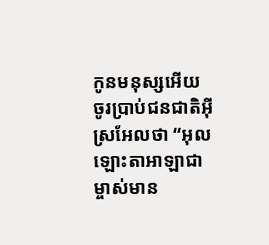កូនមនុស្សអើយ ចូរប្រាប់ជន‌ជាតិអ៊ីស្រ‌អែលថា “អុលឡោះ‌តាអាឡាជាម្ចាស់មាន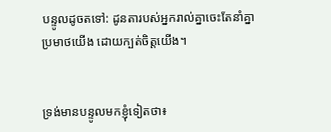បន្ទូលដូចតទៅ: ដូនតារបស់អ្នករាល់គ្នាចេះតែនាំគ្នាប្រមាថយើង ដោយក្បត់ចិត្តយើង។


ទ្រង់មានបន្ទូលមកខ្ញុំទៀតថា៖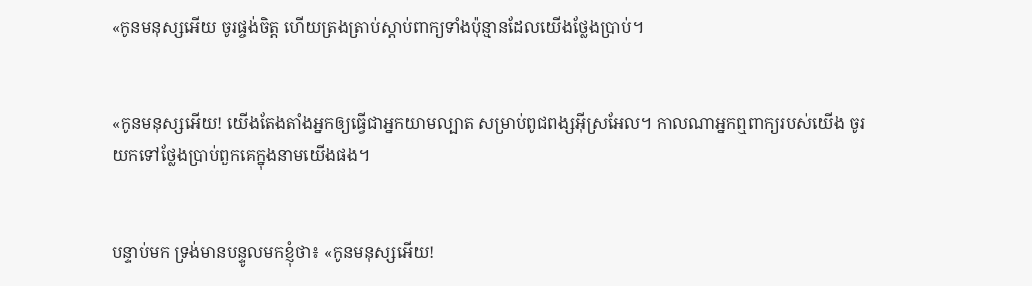«កូនមនុស្សអើយ ចូរផ្ចង់ចិត្ត ហើយត្រង‌ត្រាប់ស្ដាប់ពាក្យទាំងប៉ុន្មានដែលយើងថ្លែងប្រាប់។


«កូនមនុស្សអើយ! យើងតែង‌តាំងអ្នកឲ្យធ្វើជាអ្នកយាម‌ល្បាត សម្រាប់ពូជ‌ពង្សអ៊ីស្រ‌អែល។ កាលណាអ្នកឮពាក្យរបស់យើង ចូរយកទៅថ្លែងប្រាប់ពួកគេក្នុងនាមយើងផង។


បន្ទាប់មក ទ្រង់មានបន្ទូលមកខ្ញុំថា៖ «កូនមនុស្សអើយ!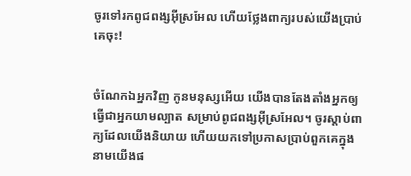ចូរទៅរកពូជ‌ពង្សអ៊ីស្រ‌អែល ហើយថ្លែងពាក្យរបស់យើងប្រាប់គេចុះ!


ចំណែកឯអ្នកវិញ កូនមនុស្សអើយ យើងបានតែង‌តាំងអ្នកឲ្យធ្វើជាអ្នកយាម‌ល្បាត សម្រាប់ពូជ‌ពង្សអ៊ីស្រ‌អែល។ ចូរស្ដាប់ពាក្យដែលយើងនិយាយ ហើយយកទៅប្រកាសប្រាប់ពួកគេក្នុងនាមយើងផ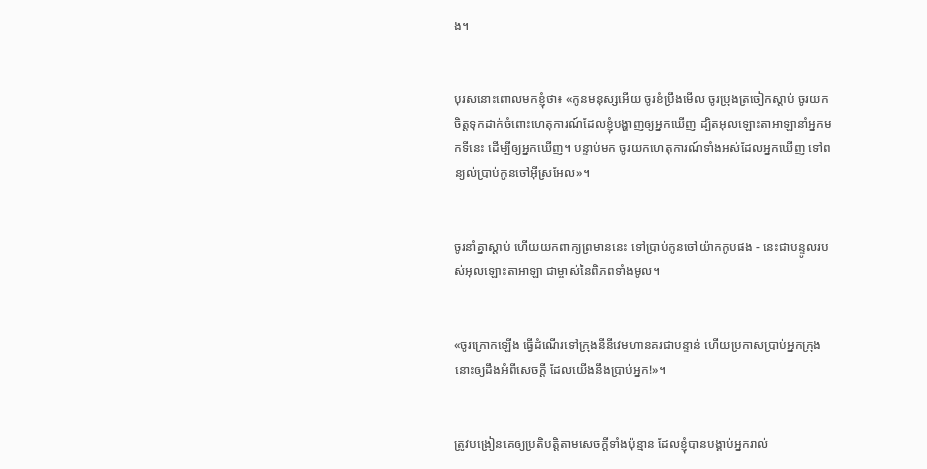ង។


បុរសនោះពោលមកខ្ញុំថា៖ «កូនមនុស្សអើយ ចូរខំប្រឹងមើល ចូរប្រុងត្រចៀកស្ដាប់ ចូរយកចិត្តទុកដាក់ចំពោះហេតុ‌ការណ៍ដែលខ្ញុំបង្ហាញឲ្យអ្នកឃើញ ដ្បិតអុលឡោះ‌តាអាឡានាំអ្នកមកទីនេះ ដើម្បីឲ្យអ្នកឃើញ។ បន្ទាប់មក ចូរយកហេតុ‌ការណ៍ទាំងអស់ដែលអ្នកឃើញ ទៅពន្យល់ប្រាប់កូនចៅអ៊ីស្រ‌អែល»។


ចូរនាំគ្នាស្ដាប់ ហើយយកពាក្យព្រមាននេះ ទៅប្រាប់កូនចៅយ៉ាកកូបផង - នេះជាបន្ទូលរបស់អុលឡោះ‌តាអាឡា ជាម្ចាស់នៃពិភពទាំងមូល។


«ចូរក្រោកឡើង ធ្វើដំណើរទៅក្រុងនីនីវេមហានគរជាបន្ទាន់ ហើយប្រកាសប្រាប់អ្នកក្រុងនោះឲ្យដឹងអំពីសេចក្ដី ដែលយើងនឹងប្រាប់អ្នក!»។


ត្រូវបង្រៀនគេឲ្យប្រតិបត្ដិតាមសេចក្ដីទាំងប៉ុន្មាន ដែលខ្ញុំបានបង្គាប់អ្នករាល់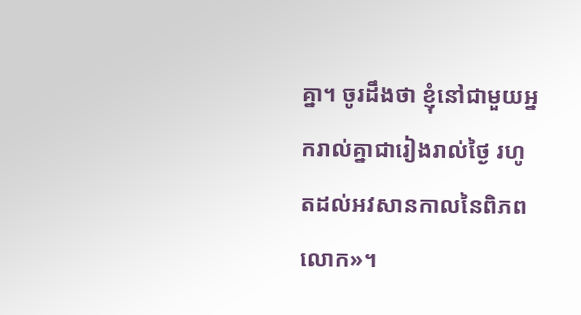គ្នា។ ចូរដឹងថា ខ្ញុំនៅជាមួយអ្នករាល់គ្នាជារៀងរាល់ថ្ងៃ រហូតដល់អវសានកាលនៃពិភពលោក»។